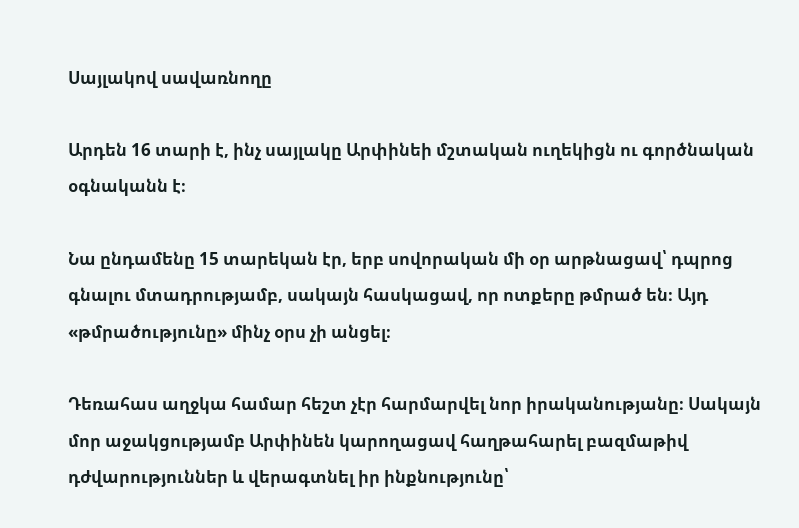Սայլակով սավառնողը

Արդեն 16 տարի է, ինչ սայլակը Արփինեի մշտական ուղեկիցն ու գործնական օգնականն է։

Նա ընդամենը 15 տարեկան էր, երբ սովորական մի օր արթնացավ՝ դպրոց գնալու մտադրությամբ, սակայն հասկացավ, որ ոտքերը թմրած են։ Այդ «թմրածությունը» մինչ օրս չի անցել։

Դեռահաս աղջկա համար հեշտ չէր հարմարվել նոր իրականությանը։ Սակայն մոր աջակցությամբ Արփինեն կարողացավ հաղթահարել բազմաթիվ դժվարություններ և վերագտնել իր ինքնությունը՝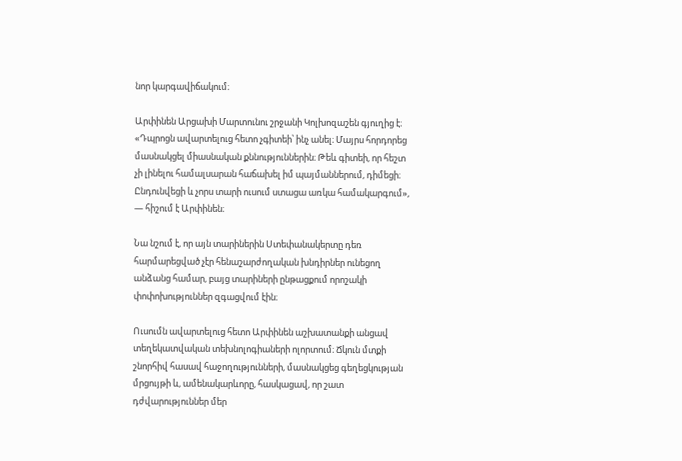նոր կարգավիճակում։

Արփինեն Արցախի Մարտունու շրջանի Կոլխոզաշեն գյուղից է։ «Դպրոցն ավարտելուց հետո չգիտեի՝ ինչ անել։ Մայրս հորդորեց մասնակցել միասնական քննություններին։ Թեև գիտեի, որ հեշտ չի լինելու համալսարան հաճախել իմ պայմաններում, դիմեցի։ Ընդունվեցի և չորս տարի ուսում ստացա առկա համակարգում», — հիշում է Արփինեն։

Նա նշում է, որ այն տարիներին Ստեփանակերտը դեռ հարմարեցված չէր հենաշարժողական խնդիրներ ունեցող անձանց համար, բայց տարիների ընթացքում որոշակի փոփոխություններ զգացվում էին։

Ուսումն ավարտելուց հետո Արփինեն աշխատանքի անցավ տեղեկատվական տեխնոլոգիաների ոլորտում։ Ճկուն մտքի շնորհիվ հասավ հաջողությունների, մասնակցեց գեղեցկության մրցույթի և, ամենակարևորը, հասկացավ, որ շատ դժվարություններ մեր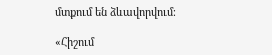մտքում են ձևավորվում։

«Հիշում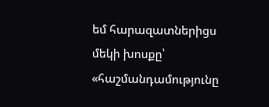եմ հարազատներիցս մեկի խոսքը՝ «հաշմանդամությունը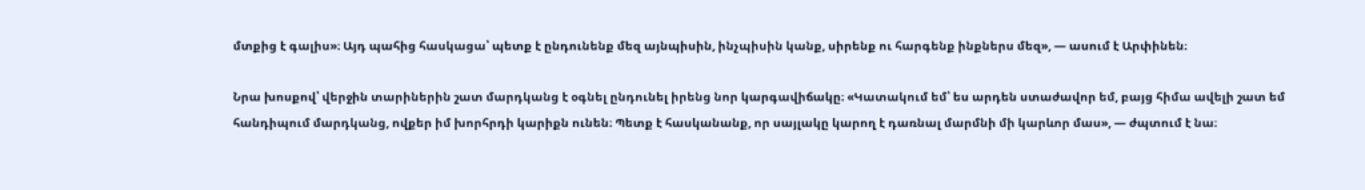մտքից է գալիս»։ Այդ պահից հասկացա՝ պետք է ընդունենք մեզ այնպիսին, ինչպիսին կանք, սիրենք ու հարգենք ինքներս մեզ», — ասում է Արփինեն։

Նրա խոսքով՝ վերջին տարիներին շատ մարդկանց է օգնել ընդունել իրենց նոր կարգավիճակը։ «Կատակում եմ՝ ես արդեն ստաժավոր եմ, բայց հիմա ավելի շատ եմ հանդիպում մարդկանց, ովքեր իմ խորհրդի կարիքն ունեն։ Պետք է հասկանանք, որ սայլակը կարող է դառնալ մարմնի մի կարևոր մաս», — ժպտում է նա։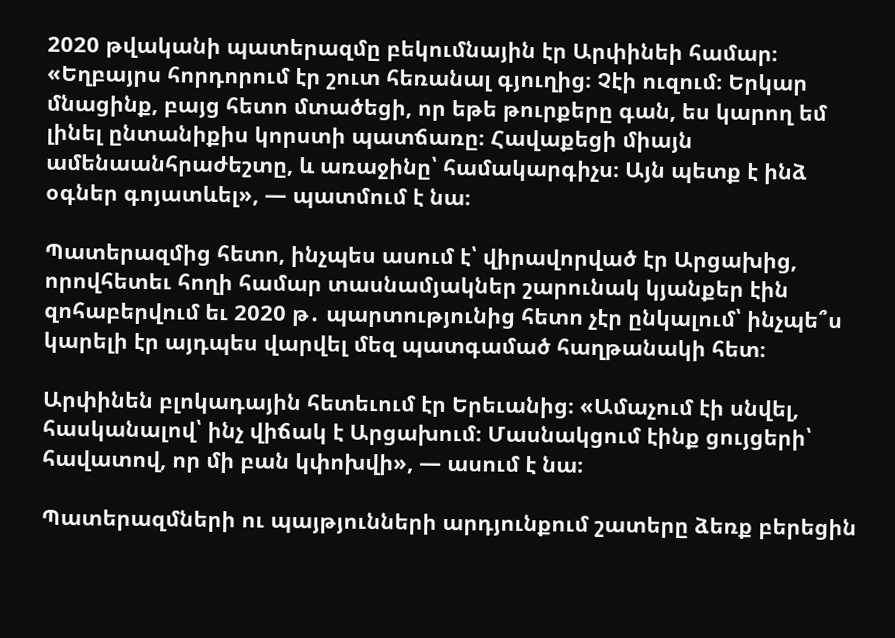2020 թվականի պատերազմը բեկումնային էր Արփինեի համար։ «Եղբայրս հորդորում էր շուտ հեռանալ գյուղից։ Չէի ուզում։ Երկար մնացինք, բայց հետո մտածեցի, որ եթե թուրքերը գան, ես կարող եմ լինել ընտանիքիս կորստի պատճառը։ Հավաքեցի միայն ամենաանհրաժեշտը, և առաջինը՝ համակարգիչս։ Այն պետք է ինձ օգներ գոյատևել», — պատմում է նա։

Պատերազմից հետո, ինչպես ասում է՝ վիրավորված էր Արցախից, որովհետեւ հողի համար տասնամյակներ շարունակ կյանքեր էին զոհաբերվում եւ 2020 թ․ պարտությունից հետո չէր ընկալում՝ ինչպե՞ս կարելի էր այդպես վարվել մեզ պատգամած հաղթանակի հետ։

Արփինեն բլոկադային հետեւում էր Երեւանից։ «Ամաչում էի սնվել, հասկանալով՝ ինչ վիճակ է Արցախում։ Մասնակցում էինք ցույցերի՝ հավատով, որ մի բան կփոխվի», — ասում է նա։

Պատերազմների ու պայթյունների արդյունքում շատերը ձեռք բերեցին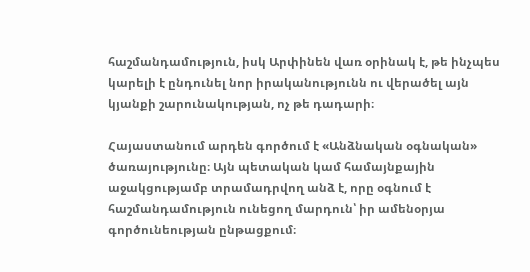հաշմանդամություն, իսկ Արփինեն վառ օրինակ է, թե ինչպես կարելի է ընդունել նոր իրականությունն ու վերածել այն կյանքի շարունակության, ոչ թե դադարի։

Հայաստանում արդեն գործում է «Անձնական օգնական» ծառայությունը։ Այն պետական կամ համայնքային աջակցությամբ տրամադրվող անձ է, որը օգնում է հաշմանդամություն ունեցող մարդուն՝ իր ամենօրյա գործունեության ընթացքում։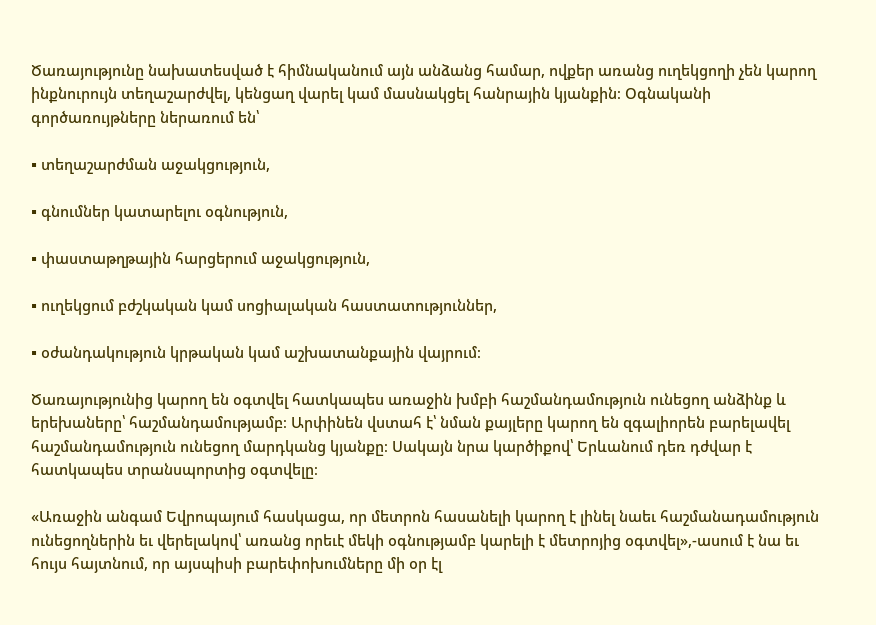Ծառայությունը նախատեսված է հիմնականում այն անձանց համար, ովքեր առանց ուղեկցողի չեն կարող ինքնուրույն տեղաշարժվել, կենցաղ վարել կամ մասնակցել հանրային կյանքին։ Օգնականի գործառույթները ներառում են՝

▪ տեղաշարժման աջակցություն,

▪ գնումներ կատարելու օգնություն,

▪ փաստաթղթային հարցերում աջակցություն,

▪ ուղեկցում բժշկական կամ սոցիալական հաստատություններ,

▪ օժանդակություն կրթական կամ աշխատանքային վայրում։

Ծառայությունից կարող են օգտվել հատկապես առաջին խմբի հաշմանդամություն ունեցող անձինք և երեխաները՝ հաշմանդամությամբ։ Արփինեն վստահ է՝ նման քայլերը կարող են զգալիորեն բարելավել հաշմանդամություն ունեցող մարդկանց կյանքը։ Սակայն նրա կարծիքով՝ Երևանում դեռ դժվար է հատկապես տրանսպորտից օգտվելը։

«Առաջին անգամ Եվրոպայում հասկացա, որ մետրոն հասանելի կարող է լինել նաեւ հաշմանադամություն ունեցողներին եւ վերելակով՝ առանց որեւէ մեկի օգնությամբ կարելի է մետրոյից օգտվել»,-ասում է նա եւ հույս հայտնում, որ այսպիսի բարեփոխումները մի օր էլ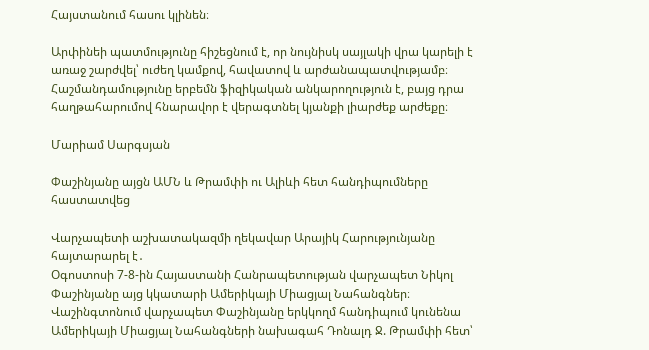Հայստանում հասու կլինեն։

Արփինեի պատմությունը հիշեցնում է, որ նույնիսկ սայլակի վրա կարելի է առաջ շարժվել՝ ուժեղ կամքով, հավատով և արժանապատվությամբ։ Հաշմանդամությունը երբեմն ֆիզիկական անկարողություն է, բայց դրա հաղթահարումով հնարավոր է վերագտնել կյանքի լիարժեք արժեքը։

Մարիամ Սարգսյան

Փաշինյանը այցն ԱՄՆ և Թրամփի ու Ալիևի հետ հանդիպումները հաստատվեց

Վարչապետի աշխատակազմի ղեկավար Արայիկ Հարությունյանը հայտարարել է․
Օգոստոսի 7-8-ին Հայաստանի Հանրապետության վարչապետ Նիկոլ Փաշինյանը այց կկատարի Ամերիկայի Միացյալ Նահանգներ։
Վաշինգտոնում վարչապետ Փաշինյանը երկկողմ հանդիպում կունենա Ամերիկայի Միացյալ Նահանգների նախագահ Դոնալդ Ջ. Թրամփի հետ՝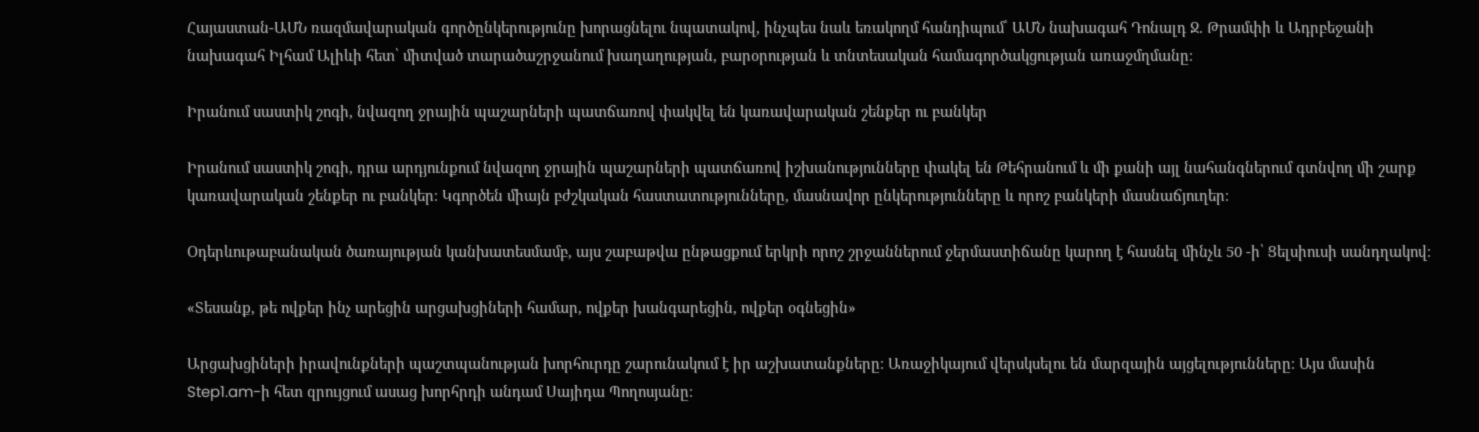Հայաստան-ԱՄՆ ռազմավարական գործընկերությունը խորացնելու նպատակով, ինչպես նաև եռակողմ հանդիպում՝ ԱՄՆ նախագահ Դոնալդ Ջ. Թրամփի և Ադրբեջանի նախագահ Իլհամ Ալիևի հետ՝ միտված տարածաշրջանում խաղաղության, բարօրության և տնտեսական համագործակցության առաջմղմանը։

Իրանում սաստիկ շոգի, նվազող ջրային պաշարների պատճառով փակվել են կառավարական շենքեր ու բանկեր

Իրանում սաստիկ շոգի, դրա արդյունքում նվազող ջրային պաշարների պատճառով իշխանությունները փակել են Թեհրանում և մի քանի այլ նահանգներում գտնվող մի շարք կառավարական շենքեր ու բանկեր։ Կգործեն միայն բժշկական հաստատությունները, մասնավոր ընկերությունները և որոշ բանկերի մասնաճյուղեր։

Օդերևութաբանական ծառայության կանխատեսմամբ, այս շաբաթվա ընթացքում երկրի որոշ շրջաններում ջերմաստիճանը կարող է հասնել մինչև 50 -ի՝ Ցելսիուսի սանդղակով։

«Տեսանք, թե ովքեր ինչ արեցին արցախցիների համար, ովքեր խանգարեցին, ովքեր օգնեցին»

Արցախցիների իրավունքների պաշտպանության խորհուրդը շարունակում է իր աշխատանքները։ Առաջիկայում վերսկսելու են մարզային այցելությունները։ Այս մասին Step1.am-ի հետ զրույցում ասաց խորհրդի անդամ Սայիդա Պողոսյանը։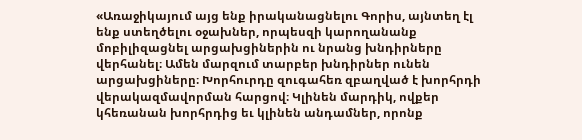«Առաջիկայում այց ենք իրականացնելու Գորիս, այնտեղ էլ ենք ստեղծելու օջախներ, որպեսզի կարողանանք մոբիլիզացնել արցախցիներին ու նրանց խնդիրները վերհանել։ Ամեն մարզում տարբեր խնդիրներ ունեն արցախցիները։ Խորհուրդը զուգահեռ զբաղված է խորհրդի վերակազմավորման հարցով։ Կլինեն մարդիկ, ովքեր կհեռանան խորհրդից եւ կլինեն անդամներ, որոնք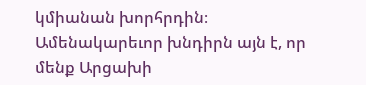կմիանան խորհրդին։ Ամենակարեւոր խնդիրն այն է, որ մենք Արցախի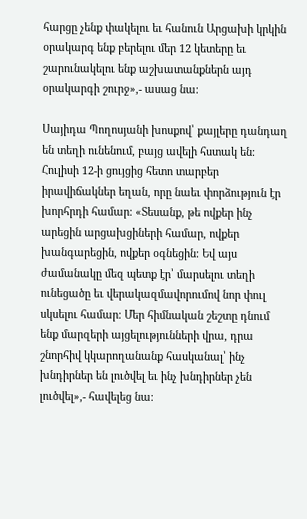հարցը չենք փակելու եւ հանուն Արցախի կրկին օրակարգ ենք բերելու մեր 12 կետերը եւ շարունակելու ենք աշխատանքներն այդ օրակարգի շուրջ»,- ասաց նա։

Սայիդա Պողոսյանի խոսքով՝ քայլերը դանդաղ են տեղի ունենում, բայց ավելի հստակ են։ Հուլիսի 12-ի ցույցից հետո տարբեր իրավիճակներ եղան, որը նաեւ փորձություն էր խորհրդի համար։ «Տեսանք, թե ովքեր ինչ արեցին արցախցիների համար, ովքեր խանգարեցին, ովքեր օգնեցին։ Եվ այս ժամանակը մեզ պետք էր՝ մարսելու տեղի ունեցածը եւ վերակազմավորումով նոր փուլ սկսելու համար։ Մեր հիմնական շեշտը դնում ենք մարզերի այցելությունների վրա, դրա շնորհիվ կկարողանանք հասկանալ՝ ինչ խնդիրներ են լուծվել եւ ինչ խնդիրներ չեն լուծվել»,- հավելեց նա։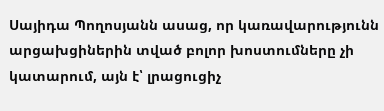Սայիդա Պողոսյանն ասաց, որ կառավարությունն արցախցիներին տված բոլոր խոստումները չի կատարում, այն է՝ լրացուցիչ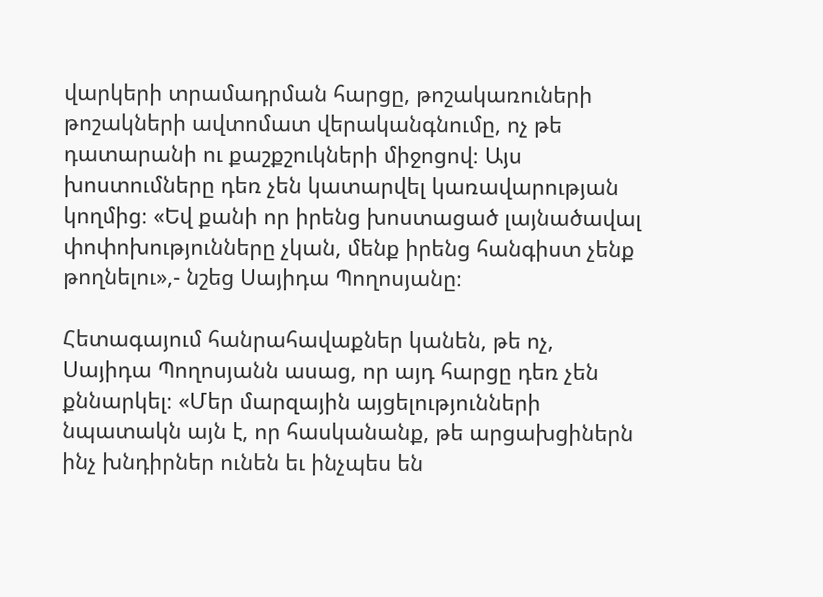վարկերի տրամադրման հարցը, թոշակառուների թոշակների ավտոմատ վերականգնումը, ոչ թե դատարանի ու քաշքշուկների միջոցով։ Այս խոստումները դեռ չեն կատարվել կառավարության կողմից։ «Եվ քանի որ իրենց խոստացած լայնածավալ փոփոխությունները չկան, մենք իրենց հանգիստ չենք թողնելու»,- նշեց Սայիդա Պողոսյանը։

Հետագայում հանրահավաքներ կանեն, թե ոչ, Սայիդա Պողոսյանն ասաց, որ այդ հարցը դեռ չեն քննարկել։ «Մեր մարզային այցելությունների նպատակն այն է, որ հասկանանք, թե արցախցիներն ինչ խնդիրներ ունեն եւ ինչպես են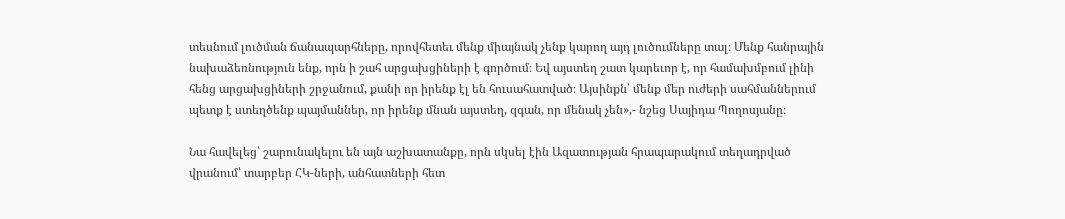տեսնում լուծման ճանապարհները, որովհետեւ մենք միայնակ չենք կարող այդ լուծումները տալ։ Մենք հանրային նախաձեռնություն ենք, որն ի շահ արցախցիների է գործում։ Եվ այստեղ շատ կարեւոր է, որ համախմբում լինի հենց արցախցիների շրջանում, քանի որ իրենք էլ են հուսահատված։ Այսինքն՝ մենք մեր ուժերի սահմաններում պետք է ստեղծենք պայմաններ, որ իրենք մնան այստեղ, զգան, որ մենակ չեն»,- նշեց Սայիդա Պողոսյանը։

Նա հավելեց՝ շարունակելու են այն աշխատանքը, որն սկսել էին Ազատության հրապարակում տեղադրված վրանում՝ տարբեր ՀԿ-ների, անհատների հետ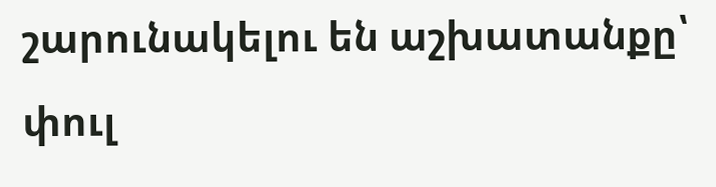շարունակելու են աշխատանքը՝ փուլ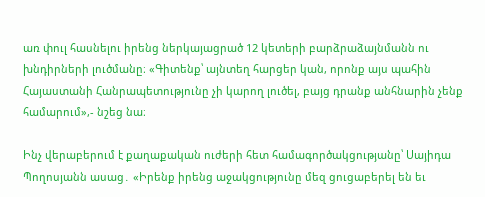առ փուլ հասնելու իրենց ներկայացրած 12 կետերի բարձրաձայնմանն ու խնդիրների լուծմանը։ «Գիտենք՝ այնտեղ հարցեր կան, որոնք այս պահին Հայաստանի Հանրապետությունը չի կարող լուծել, բայց դրանք անհնարին չենք համարում»,- նշեց նա։

Ինչ վերաբերում է քաղաքական ուժերի հետ համագործակցությանը՝ Սայիդա Պողոսյանն ասաց․ «Իրենք իրենց աջակցությունը մեզ ցուցաբերել են եւ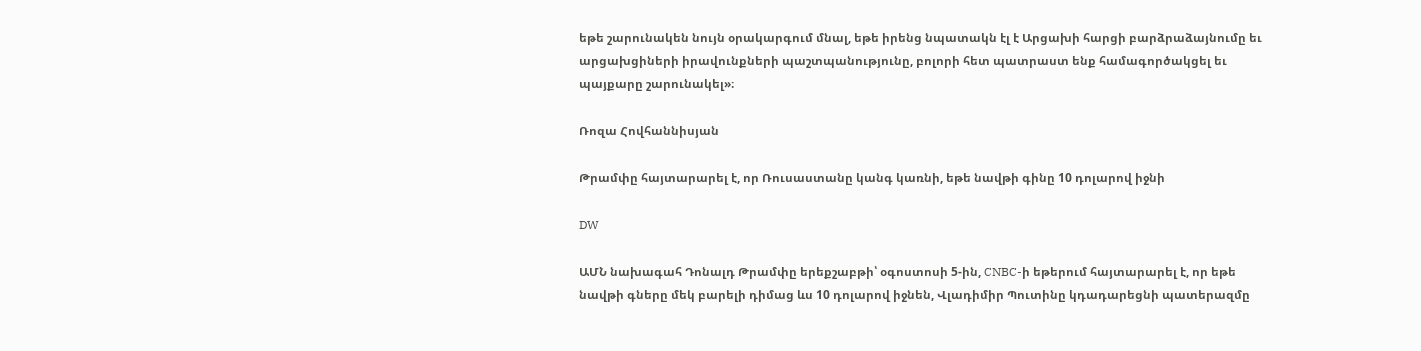եթե շարունակեն նույն օրակարգում մնալ, եթե իրենց նպատակն էլ է Արցախի հարցի բարձրաձայնումը եւ արցախցիների իրավունքների պաշտպանությունը, բոլորի հետ պատրաստ ենք համագործակցել եւ պայքարը շարունակել»։

Ռոզա Հովհաննիսյան

Թրամփը հայտարարել է, որ Ռուսաստանը կանգ կառնի, եթե նավթի գինը 10 դոլարով իջնի

DW

ԱՄՆ նախագահ Դոնալդ Թրամփը երեքշաբթի՝ օգոստոսի 5-ին, CNBC-ի եթերում հայտարարել է, որ եթե նավթի գները մեկ բարելի դիմաց ևս 10 դոլարով իջնեն, Վլադիմիր Պուտինը կդադարեցնի պատերազմը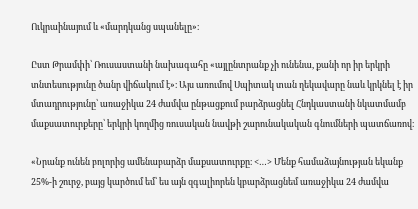Ուկրաինայում և «մարդկանց սպանելը»։

Ըստ Թրամփի՝ Ռուսաստանի նախագահը «այլընտրանք չի ունենա, քանի որ իր երկրի տնտեսությունը ծանր վիճակում է»։ Այս առումով Սպիտակ տան ղեկավարը նաև կրկնել է իր մտադրությունը՝ առաջիկա 24 ժամվա ընթացքում բարձրացնել Հնդկաստանի նկատմամբ մաքսատուրքերը՝ երկրի կողմից ռուսական նավթի շարունակական գնումների պատճառով։

«Նրանք ունեն բոլորից ամենաբարձր մաքսատուրքը։ <…> Մենք համաձայնության եկանք 25%-ի շուրջ, բայց կարծում եմ՝ ես այն զգալիորեն կբարձրացնեմ առաջիկա 24 ժամվա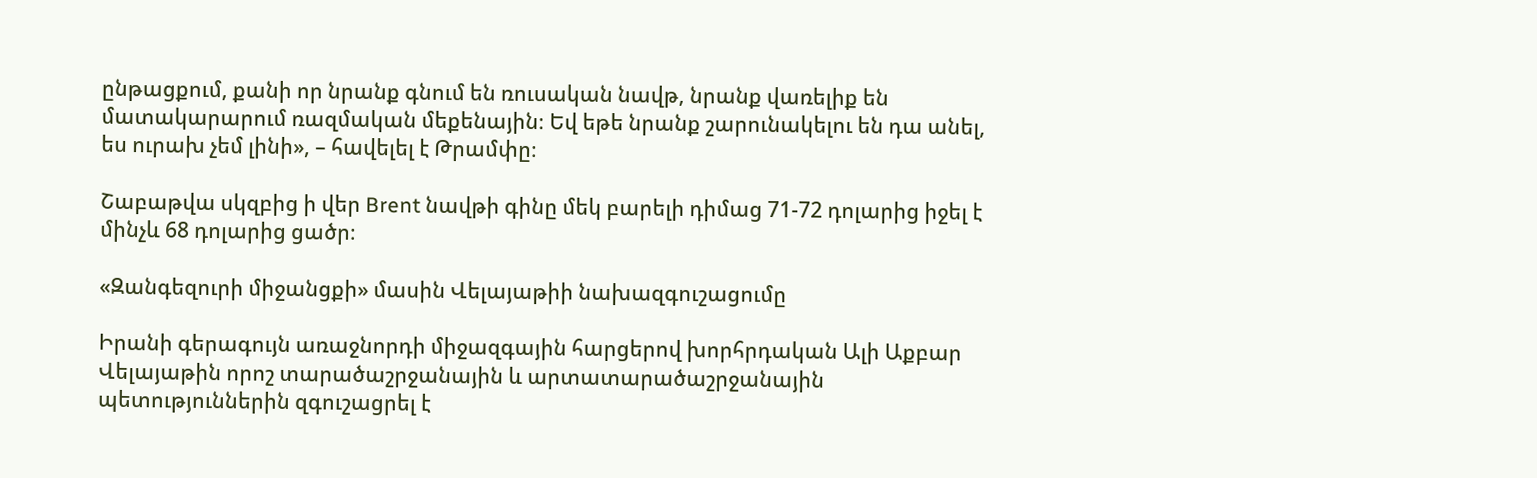ընթացքում, քանի որ նրանք գնում են ռուսական նավթ, նրանք վառելիք են մատակարարում ռազմական մեքենային։ Եվ եթե նրանք շարունակելու են դա անել, ես ուրախ չեմ լինի», – հավելել է Թրամփը։

Շաբաթվա սկզբից ի վեր Brent նավթի գինը մեկ բարելի դիմաց 71-72 դոլարից իջել է մինչև 68 դոլարից ցածր։

«Զանգեզուրի միջանցքի» մասին Վելայաթիի նախազգուշացումը

Իրանի գերագույն առաջնորդի միջազգային հարցերով խորհրդական Ալի Աքբար Վելայաթին որոշ տարածաշրջանային և արտատարածաշրջանային պետություններին զգուշացրել է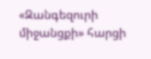«Զանգեզուրի միջանցքի» հարցի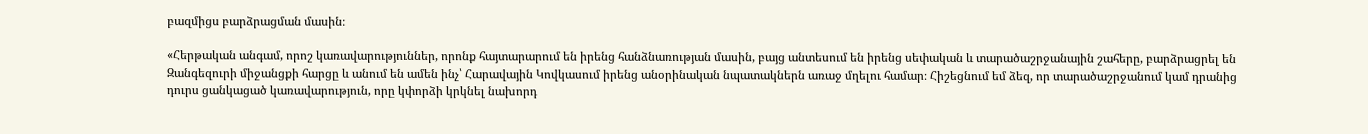բազմիցս բարձրացման մասին։

«Հերթական անգամ, որոշ կառավարություններ, որոնք հայտարարում են իրենց հանձնառության մասին, բայց անտեսում են իրենց սեփական և տարածաշրջանային շահերը, բարձրացրել են Զանգեզուրի միջանցքի հարցը և անում են ամեն ինչ՝ Հարավային Կովկասում իրենց անօրինական նպատակներն առաջ մղելու համար։ Հիշեցնում եմ ձեզ, որ տարածաշրջանում կամ դրանից դուրս ցանկացած կառավարություն, որը կփորձի կրկնել նախորդ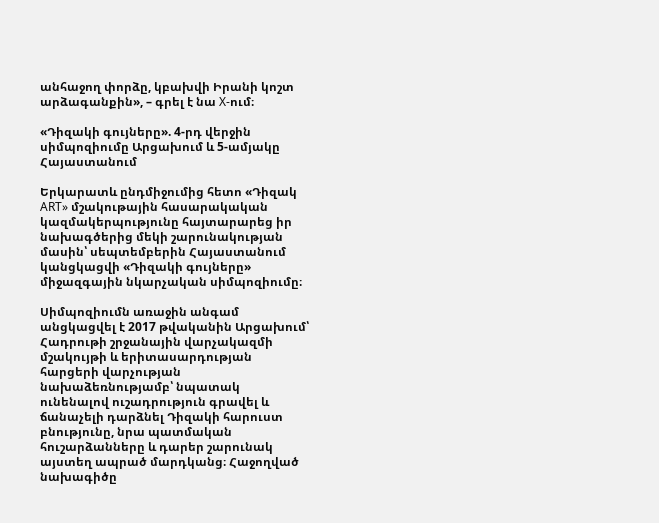անհաջող փորձը, կբախվի Իրանի կոշտ արձագանքին», – գրել է նա X-ում։

«Դիզակի գույները». 4-րդ վերջին սիմպոզիումը Արցախում և 5-ամյակը Հայաստանում

Երկարատև ընդմիջումից հետո «Դիզակ ART» մշակութային հասարակական կազմակերպությունը հայտարարեց իր նախագծերից մեկի շարունակության մասին՝ սեպտեմբերին Հայաստանում կանցկացվի «Դիզակի գույները» միջազգային նկարչական սիմպոզիումը։

Սիմպոզիումն առաջին անգամ անցկացվել է 2017 թվականին Արցախում՝ Հադրութի շրջանային վարչակազմի մշակույթի և երիտասարդության հարցերի վարչության նախաձեռնությամբ՝ նպատակ ունենալով ուշադրություն գրավել և ճանաչելի դարձնել Դիզակի հարուստ բնությունը, նրա պատմական հուշարձանները և դարեր շարունակ այստեղ ապրած մարդկանց։ Հաջողված նախագիծը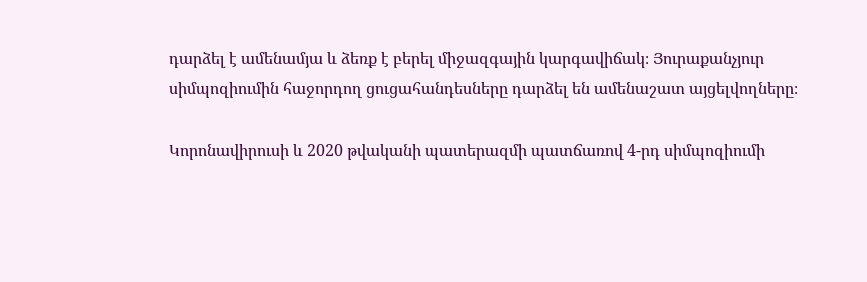դարձել է ամենամյա և ձեռք է բերել միջազգային կարգավիճակ։ Յուրաքանչյուր սիմպոզիումին հաջորդող ցուցահանդեսները դարձել են ամենաշատ այցելվողները։

Կորոնավիրուսի և 2020 թվականի պատերազմի պատճառով 4-րդ սիմպոզիումի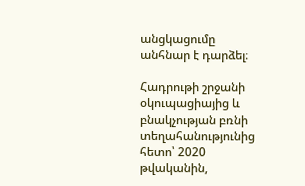անցկացումը անհնար է դարձել։

Հադրութի շրջանի օկուպացիայից և բնակչության բռնի տեղահանությունից հետո՝ 2020 թվականին,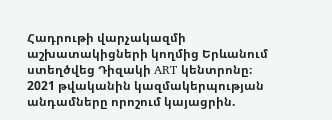Հադրութի վարչակազմի աշխատակիցների կողմից Երևանում ստեղծվեց Դիզակի ART կենտրոնը։ 2021 թվականին կազմակերպության անդամները որոշում կայացրին.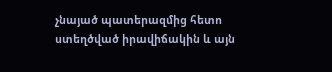չնայած պատերազմից հետո ստեղծված իրավիճակին և այն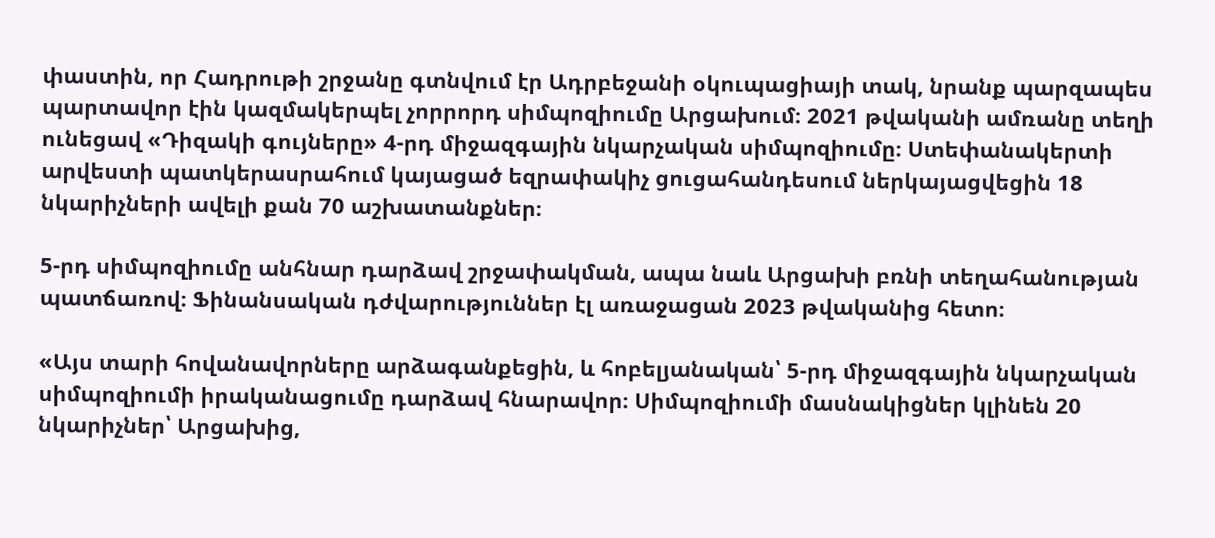փաստին, որ Հադրութի շրջանը գտնվում էր Ադրբեջանի օկուպացիայի տակ, նրանք պարզապես պարտավոր էին կազմակերպել չորրորդ սիմպոզիումը Արցախում։ 2021 թվականի ամռանը տեղի ունեցավ «Դիզակի գույները» 4-րդ միջազգային նկարչական սիմպոզիումը։ Ստեփանակերտի արվեստի պատկերասրահում կայացած եզրափակիչ ցուցահանդեսում ներկայացվեցին 18 նկարիչների ավելի քան 70 աշխատանքներ։

5-րդ սիմպոզիումը անհնար դարձավ շրջափակման, ապա նաև Արցախի բռնի տեղահանության պատճառով։ Ֆինանսական դժվարություններ էլ առաջացան 2023 թվականից հետո։

«Այս տարի հովանավորները արձագանքեցին, և հոբելյանական՝ 5-րդ միջազգային նկարչական սիմպոզիումի իրականացումը դարձավ հնարավոր։ Սիմպոզիումի մասնակիցներ կլինեն 20 նկարիչներ՝ Արցախից,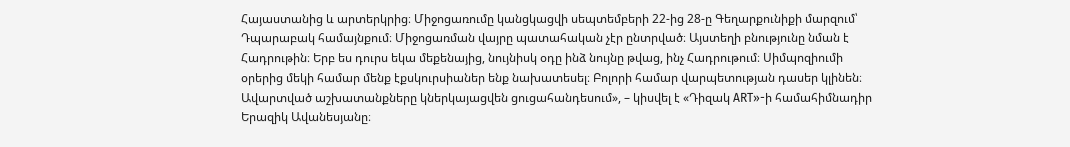Հայաստանից և արտերկրից։ Միջոցառումը կանցկացվի սեպտեմբերի 22-ից 28-ը Գեղարքունիքի մարզում՝ Դպարաբակ համայնքում։ Միջոցառման վայրը պատահական չէր ընտրված։ Այստեղի բնությունը նման է Հադրութին։ Երբ ես դուրս եկա մեքենայից, նույնիսկ օդը ինձ նույնը թվաց, ինչ Հադրութում։ Սիմպոզիումի օրերից մեկի համար մենք էքսկուրսիաներ ենք նախատեսել։ Բոլորի համար վարպետության դասեր կլինեն։ Ավարտված աշխատանքները կներկայացվեն ցուցահանդեսում», – կիսվել է «Դիզակ ART»-ի համահիմնադիր Երազիկ Ավանեսյանը։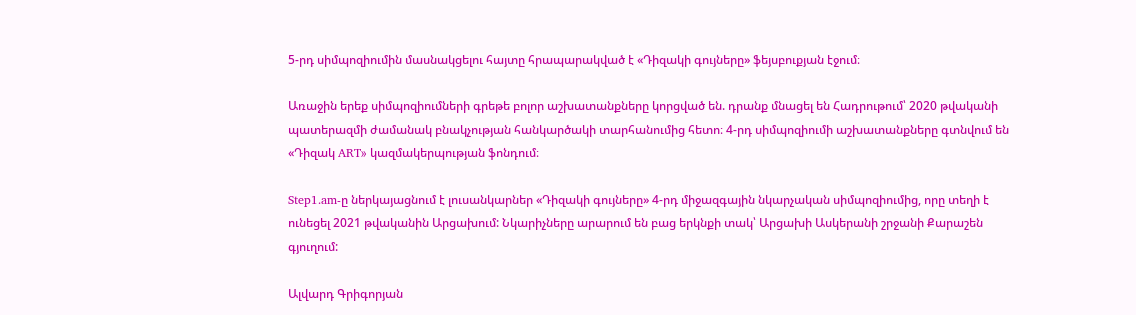5-րդ սիմպոզիումին մասնակցելու հայտը հրապարակված է «Դիզակի գույները» ֆեյսբուքյան էջում։

Առաջին երեք սիմպոզիումների գրեթե բոլոր աշխատանքները կորցված են. դրանք մնացել են Հադրութում՝ 2020 թվականի պատերազմի ժամանակ բնակչության հանկարծակի տարհանումից հետո։ 4-րդ սիմպոզիումի աշխատանքները գտնվում են «Դիզակ ART» կազմակերպության ֆոնդում։

Step1.am-ը ներկայացնում է լուսանկարներ «Դիզակի գույները» 4-րդ միջազգային նկարչական սիմպոզիումից, որը տեղի է ունեցել 2021 թվականին Արցախում: Նկարիչները արարում են բաց երկնքի տակ՝ Արցախի Ասկերանի շրջանի Քարաշեն գյուղում:

Ալվարդ Գրիգորյան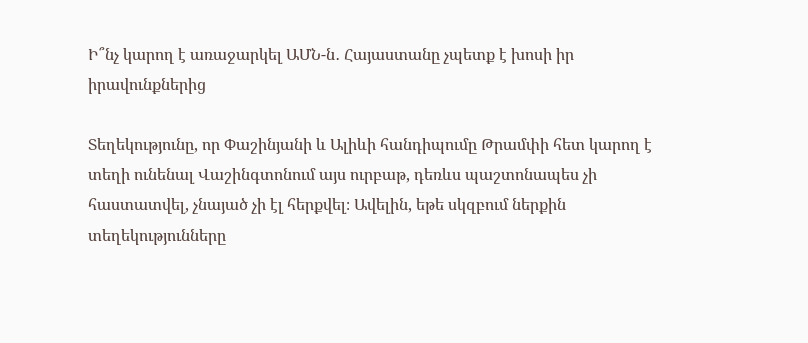Ի՞նչ կարող է առաջարկել ԱՄՆ-ն․ Հայաստանը չպետք է խոսի իր իրավունքներից

Տեղեկությունը, որ Փաշինյանի և Ալիևի հանդիպումը Թրամփի հետ կարող է տեղի ունենալ Վաշինգտոնում այս ուրբաթ, դեռևս պաշտոնապես չի հաստատվել, չնայած չի էլ հերքվել։ Ավելին, եթե սկզբում ներքին տեղեկությունները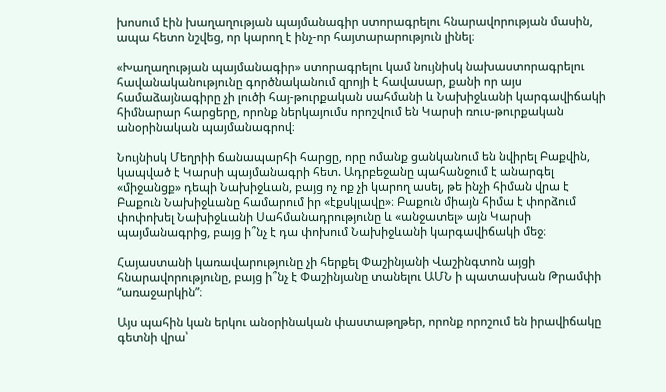խոսում էին խաղաղության պայմանագիր ստորագրելու հնարավորության մասին, ապա հետո նշվեց, որ կարող է ինչ-որ հայտարարություն լինել։

«Խաղաղության պայմանագիր» ստորագրելու կամ նույնիսկ նախաստորագրելու հավանականությունը գործնականում զրոյի է հավասար, քանի որ այս համաձայնագիրը չի լուծի հայ-թուրքական սահմանի և Նախիջևանի կարգավիճակի հիմնարար հարցերը, որոնք ներկայումս որոշվում են Կարսի ռուս-թուրքական անօրինական պայմանագրով։

Նույնիսկ Մեղրիի ճանապարհի հարցը, որը ոմանք ցանկանում են նվիրել Բաքվին, կապված է Կարսի պայմանագրի հետ. Ադրբեջանը պահանջում է անարգել «միջանցք» դեպի Նախիջևան, բայց ոչ ոք չի կարող ասել, թե ինչի հիման վրա է Բաքուն Նախիջևանը համարում իր «էքսկլավը»։ Բաքուն միայն հիմա է փորձում փոփոխել Նախիջևանի Սահմանադրությունը և «անջատել» այն Կարսի պայմանագրից, բայց ի՞նչ է դա փոխում Նախիջևանի կարգավիճակի մեջ։

Հայաստանի կառավարությունը չի հերքել Փաշինյանի Վաշինգտոն այցի հնարավորությունը, բայց ի՞նչ է Փաշինյանը տանելու ԱՄՆ ի պատասխան Թրամփի “առաջարկին”։

Այս պահին կան երկու անօրինական փաստաթղթեր, որոնք որոշում են իրավիճակը գետնի վրա՝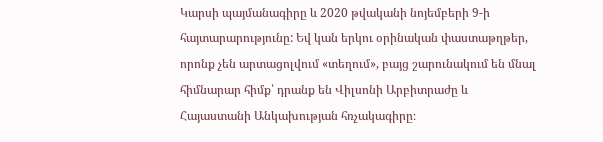Կարսի պայմանագիրը և 2020 թվականի նոյեմբերի 9-ի հայտարարությունը: Եվ կան երկու օրինական փաստաթղթեր, որոնք չեն արտացոլվում «տեղում», բայց շարունակում են մնալ հիմնարար հիմք՝ դրանք են Վիլսոնի Արբիտրաժը և Հայաստանի Անկախության հռչակագիրը։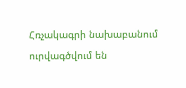Հռչակագրի նախաբանում ուրվագծվում են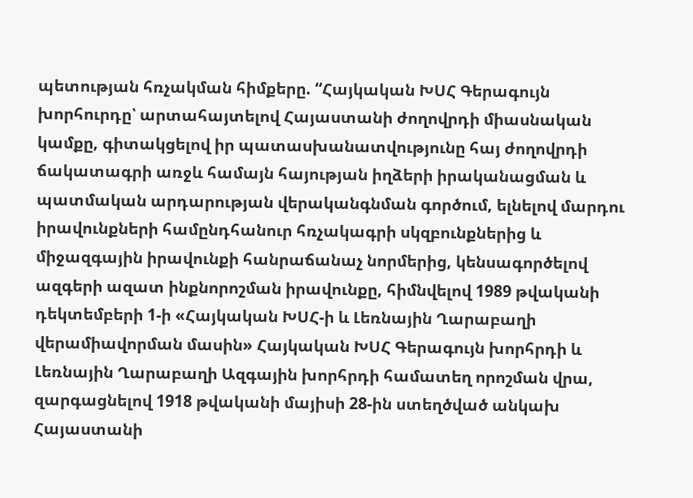պետության հռչակման հիմքերը. “Հայկական ԽՍՀ Գերագույն խորհուրդը՝ արտահայտելով Հայաստանի ժողովրդի միասնական կամքը, գիտակցելով իր պատասխանատվությունը հայ ժողովրդի ճակատագրի առջև համայն հայության իղձերի իրականացման և պատմական արդարության վերականգնման գործում, ելնելով մարդու իրավունքների համընդհանուր հռչակագրի սկզբունքներից և միջազգային իրավունքի հանրաճանաչ նորմերից, կենսագործելով ազգերի ազատ ինքնորոշման իրավունքը, հիմնվելով 1989 թվականի դեկտեմբերի 1-ի «Հայկական ԽՍՀ-ի և Լեռնային Ղարաբաղի վերամիավորման մասին» Հայկական ԽՍՀ Գերագույն խորհրդի և Լեռնային Ղարաբաղի Ազգային խորհրդի համատեղ որոշման վրա, զարգացնելով 1918 թվականի մայիսի 28-ին ստեղծված անկախ Հայաստանի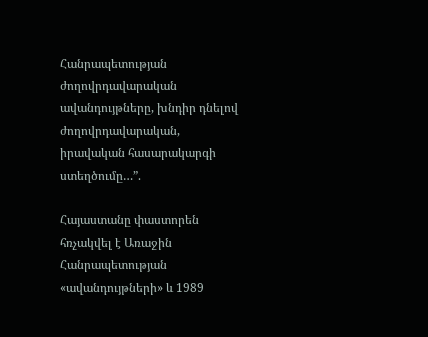Հանրապետության ժողովրդավարական ավանդույթները, խնդիր դնելով ժողովրդավարական, իրավական հասարակարգի ստեղծումը…”.

Հայաստանը փաստորեն հռչակվել է Առաջին Հանրապետության «ավանդույթների» և 1989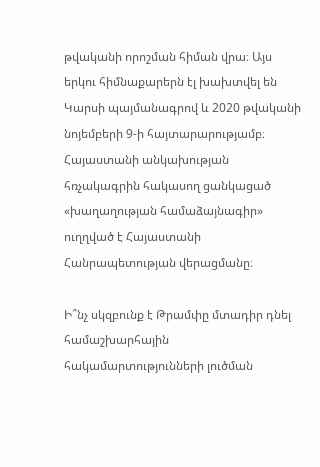թվականի որոշման հիման վրա։ Այս երկու հիմնաքարերն էլ խախտվել են Կարսի պայմանագրով և 2020 թվականի նոյեմբերի 9-ի հայտարարությամբ։ Հայաստանի անկախության հռչակագրին հակասող ցանկացած «խաղաղության համաձայնագիր» ուղղված է Հայաստանի Հանրապետության վերացմանը։

Ի՞նչ սկզբունք է Թրամփը մտադիր դնել համաշխարհային հակամարտությունների լուծման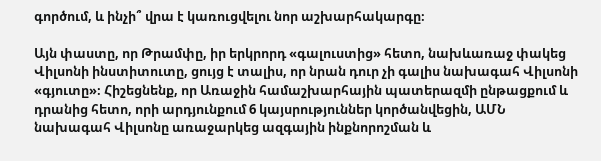գործում, և ինչի՞ վրա է կառուցվելու նոր աշխարհակարգը։

Այն փաստը, որ Թրամփը, իր երկրորդ «գալուստից» հետո, նախևառաջ փակեց Վիլսոնի ինստիտուտը, ցույց է տալիս, որ նրան դուր չի գալիս նախագահ Վիլսոնի «գյուտը»։ Հիշեցնենք, որ Առաջին համաշխարհային պատերազմի ընթացքում և դրանից հետո, որի արդյունքում 6 կայսրություններ կործանվեցին, ԱՄՆ նախագահ Վիլսոնը առաջարկեց ազգային ինքնորոշման և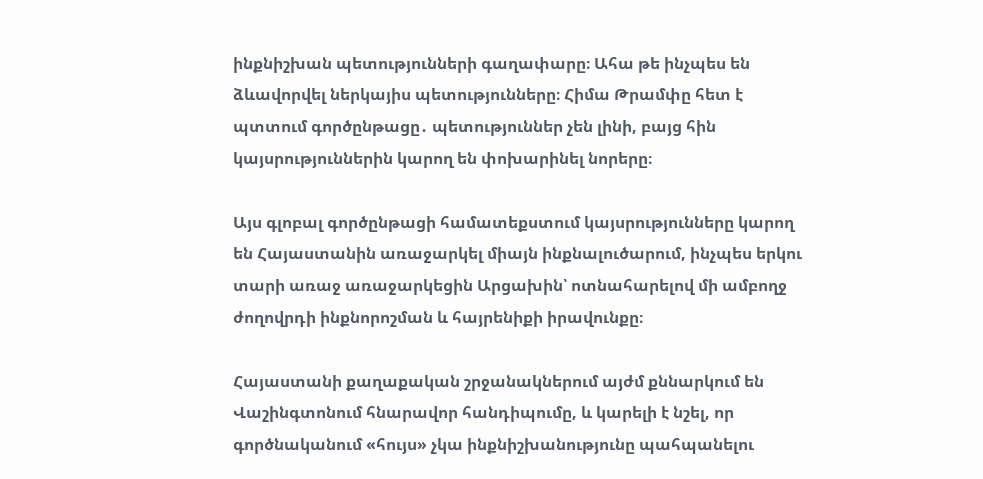ինքնիշխան պետությունների գաղափարը։ Ահա թե ինչպես են ձևավորվել ներկայիս պետությունները։ Հիմա Թրամփը հետ է պտտում գործընթացը․ պետություններ չեն լինի, բայց հին կայսրություններին կարող են փոխարինել նորերը։

Այս գլոբալ գործընթացի համատեքստում կայսրությունները կարող են Հայաստանին առաջարկել միայն ինքնալուծարում, ինչպես երկու տարի առաջ առաջարկեցին Արցախին՝ ոտնահարելով մի ամբողջ ժողովրդի ինքնորոշման և հայրենիքի իրավունքը։

Հայաստանի քաղաքական շրջանակներում այժմ քննարկում են Վաշինգտոնում հնարավոր հանդիպումը, և կարելի է նշել, որ գործնականում «հույս» չկա ինքնիշխանությունը պահպանելու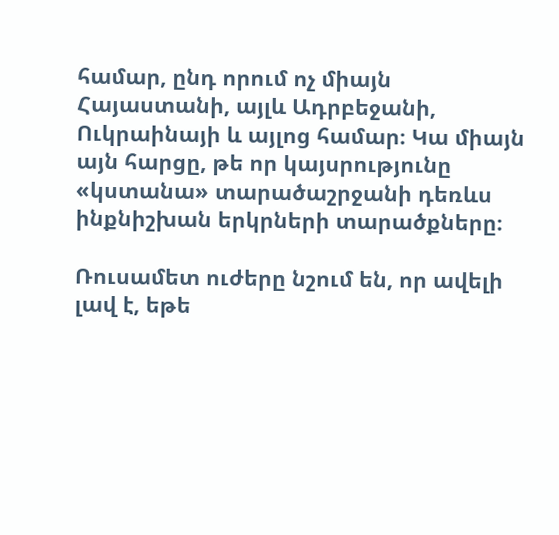համար, ընդ որում ոչ միայն Հայաստանի, այլև Ադրբեջանի, Ուկրաինայի և այլոց համար։ Կա միայն այն հարցը, թե որ կայսրությունը «կստանա» տարածաշրջանի դեռևս ինքնիշխան երկրների տարածքները։

Ռուսամետ ուժերը նշում են, որ ավելի լավ է, եթե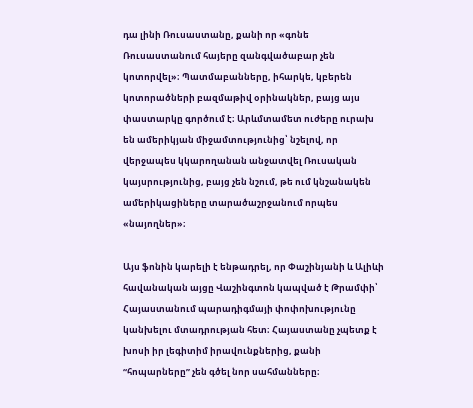դա լինի Ռուսաստանը, քանի որ «գոնե Ռուսաստանում հայերը զանգվածաբար չեն կոտորվել»։ Պատմաբանները, իհարկե, կբերեն կոտորածների բազմաթիվ օրինակներ, բայց այս փաստարկը գործում է։ Արևմտամետ ուժերը ուրախ են ամերիկյան միջամտությունից՝ նշելով, որ վերջապես կկարողանան անջատվել Ռուսական կայսրությունից, բայց չեն նշում, թե ում կնշանակեն ամերիկացիները տարածաշրջանում որպես «նայողներ»։

Այս ֆոնին կարելի է ենթադրել, որ Փաշինյանի և Ալիևի հավանական այցը Վաշինգտոն կապված է Թրամփի՝ Հայաստանում պարադիգմայի փոփոխությունը կանխելու մտադրության հետ։ Հայաստանը չպետք է խոսի իր լեգիտիմ իրավունքներից, քանի “հոպարները” չեն գծել նոր սահմանները։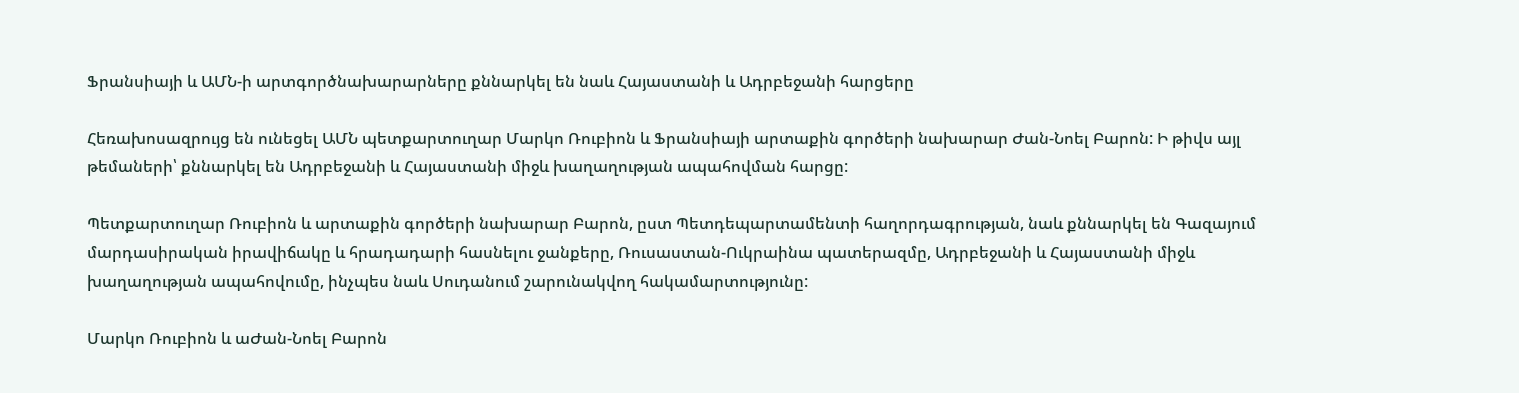Ֆրանսիայի և ԱՄՆ-ի արտգործնախարարները քննարկել են նաև Հայաստանի և Ադրբեջանի հարցերը

Հեռախոսազրույց են ունեցել ԱՄՆ պետքարտուղար Մարկո Ռուբիոն և Ֆրանսիայի արտաքին գործերի նախարար Ժան-Նոել Բարոն: Ի թիվս այլ թեմաների՝ քննարկել են Ադրբեջանի և Հայաստանի միջև խաղաղության ապահովման հարցը:

Պետքարտուղար Ռուբիոն և արտաքին գործերի նախարար Բարոն, ըստ Պետդեպարտամենտի հաղորդագրության, նաև քննարկել են Գազայում մարդասիրական իրավիճակը և հրադադարի հասնելու ջանքերը, Ռուսաստան-Ուկրաինա պատերազմը, Ադրբեջանի և Հայաստանի միջև խաղաղության ապահովումը, ինչպես նաև Սուդանում շարունակվող հակամարտությունը:

Մարկո Ռուբիոն և աԺան-Նոել Բարոն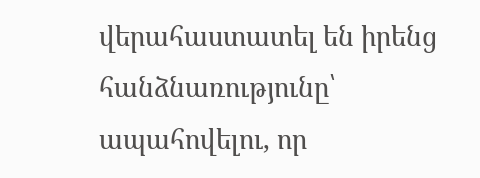վերահաստատել են իրենց հանձնառությունը՝ ապահովելու, որ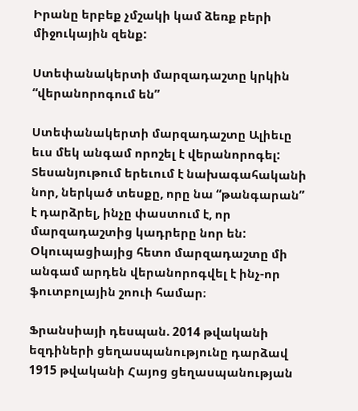Իրանը երբեք չմշակի կամ ձեռք բերի միջուկային զենք:

Ստեփանակերտի մարզադաշտը կրկին “վերանորոգում են”

Ստեփանակերտի մարզադաշտը Ալիեւը եւս մեկ անգամ որոշել է վերանորոգել: Տեսանյութում երեւում է նախագահականի նոր, ներկած տեսքը, որը նա “թանգարան” է դարձրել, ինչը փաստում է, որ մարզադաշտից կադրերը նոր են: Օկուպացիայից հետո մարզադաշտը մի անգամ արդեն վերանորոգվել է ինչ-որ ֆուտբոլային շոուի համար։

Ֆրանսիայի դեսպան. 2014 թվականի եզդիների ցեղասպանությունը դարձավ 1915 թվականի Հայոց ցեղասպանության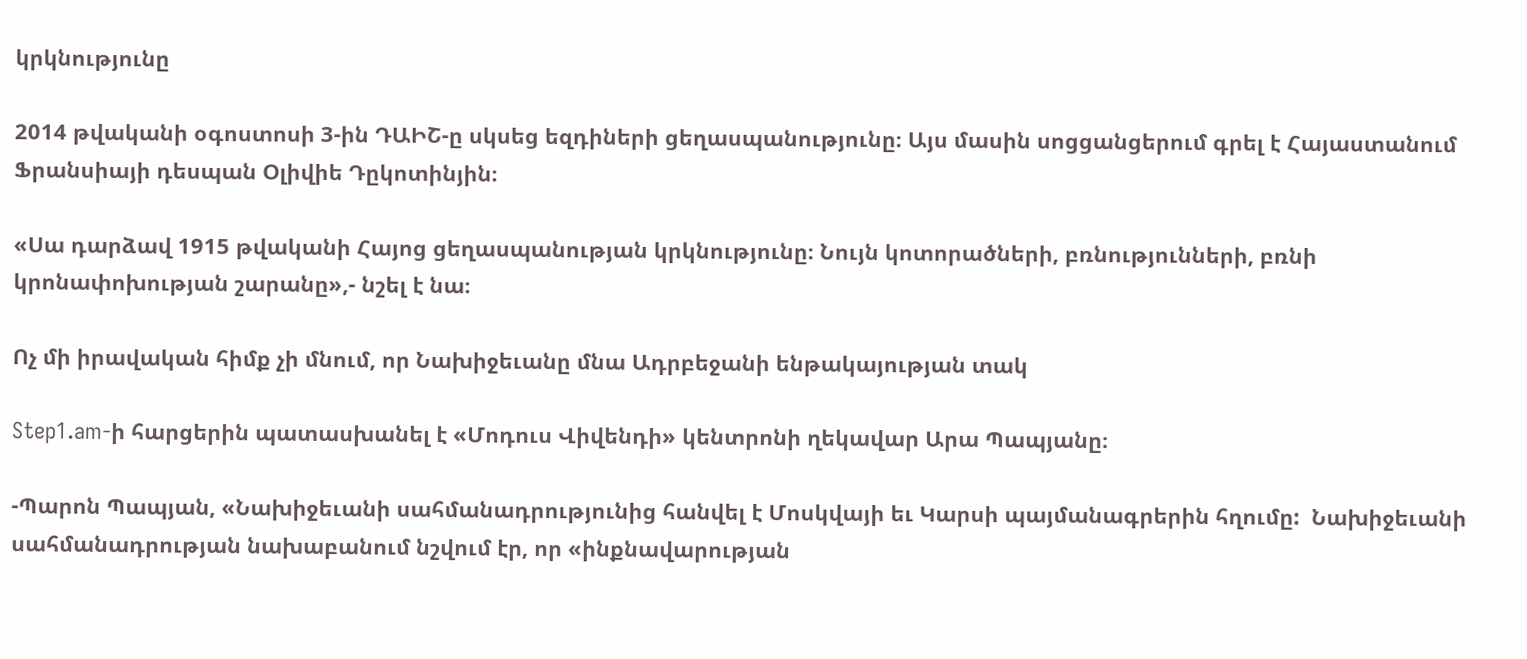կրկնությունը

2014 թվականի օգոստոսի 3-ին ԴԱԻՇ-ը սկսեց եզդիների ցեղասպանությունը։ Այս մասին սոցցանցերում գրել է Հայաստանում Ֆրանսիայի դեսպան Օլիվիե Դըկոտինյին։

«Սա դարձավ 1915 թվականի Հայոց ցեղասպանության կրկնությունը։ Նույն կոտորածների, բռնությունների, բռնի կրոնափոխության շարանը»,- նշել է նա։

Ոչ մի իրավական հիմք չի մնում, որ Նախիջեւանը մնա Ադրբեջանի ենթակայության տակ

Step1.am-ի հարցերին պատասխանել է «Մոդուս Վիվենդի» կենտրոնի ղեկավար Արա Պապյանը։

-Պարոն Պապյան, «Նախիջեւանի սահմանադրությունից հանվել է Մոսկվայի եւ Կարսի պայմանագրերին հղումը:  Նախիջեւանի սահմանադրության նախաբանում նշվում էր, որ «ինքնավարության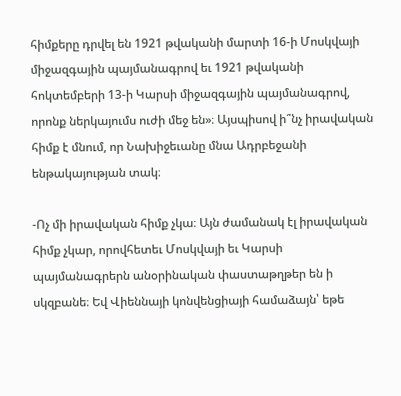հիմքերը դրվել են 1921 թվականի մարտի 16-ի Մոսկվայի միջազգային պայմանագրով եւ 1921 թվականի հոկտեմբերի 13-ի Կարսի միջազգային պայմանագրով, որոնք ներկայումս ուժի մեջ են»։ Այսպիսով ի՞նչ իրավական հիմք է մնում, որ Նախիջեւանը մնա Ադրբեջանի ենթակայության տակ։

-Ոչ մի իրավական հիմք չկա։ Այն ժամանակ էլ իրավական հիմք չկար, որովհետեւ Մոսկվայի եւ Կարսի պայմանագրերն անօրինական փաստաթղթեր են ի սկզբանե։ Եվ Վիեննայի կոնվենցիայի համաձայն՝ եթե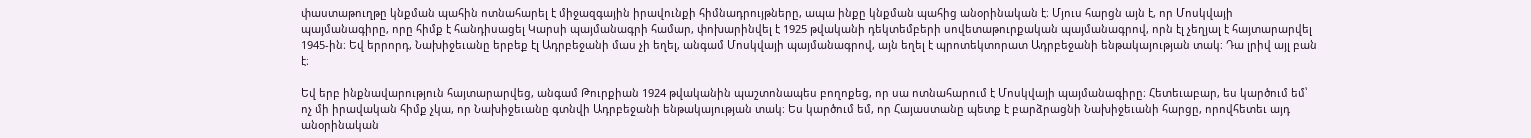փաստաթուղթը կնքման պահին ոտնահարել է միջազգային իրավունքի հիմնադրույթները, ապա ինքը կնքման պահից անօրինական է։ Մյուս հարցն այն է, որ Մոսկվայի պայմանագիրը, որը հիմք է հանդիսացել Կարսի պայմանագրի համար, փոխարինվել է 1925 թվականի դեկտեմբերի սովետաթուրքական պայմանագրով, որն էլ չեղյալ է հայտարարվել 1945-ին։ Եվ երրորդ, Նախիջեւանը երբեք էլ Ադրբեջանի մաս չի եղել, անգամ Մոսկվայի պայմանագրով, այն եղել է պրոտեկտորատ Ադրբեջանի ենթակայության տակ։ Դա լրիվ այլ բան է։

Եվ երբ ինքնավարություն հայտարարվեց, անգամ Թուրքիան 1924 թվականին պաշտոնապես բողոքեց, որ սա ոտնահարում է Մոսկվայի պայմանագիրը։ Հետեւաբար, ես կարծում եմ՝ ոչ մի իրավական հիմք չկա, որ Նախիջեւանը գտնվի Ադրբեջանի ենթակայության տակ։ Ես կարծում եմ, որ Հայաստանը պետք է բարձրացնի Նախիջեւանի հարցը, որովհետեւ այդ անօրինական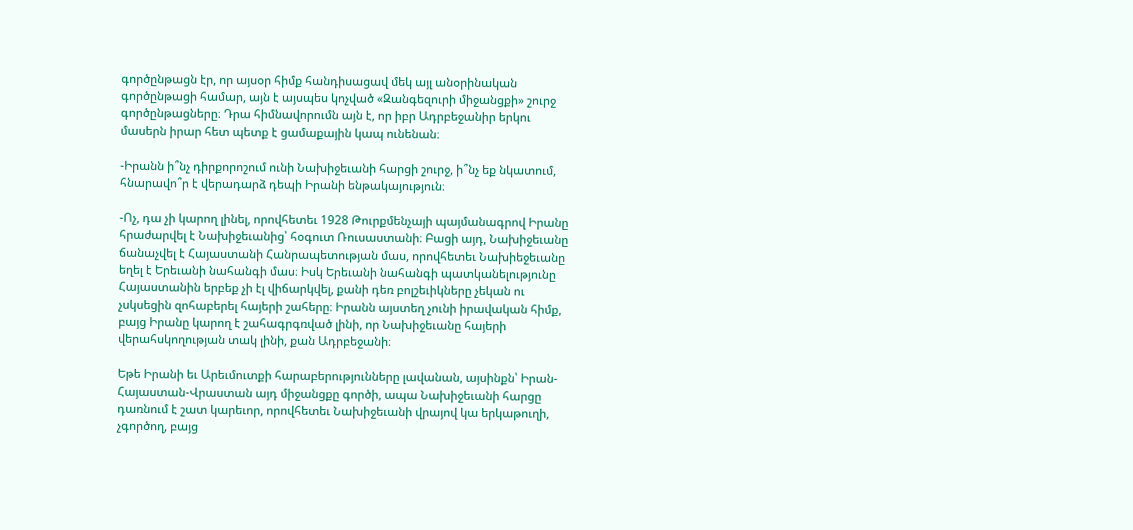գործընթացն էր, որ այսօր հիմք հանդիսացավ մեկ այլ անօրինական գործընթացի համար, այն է այսպես կոչված «Զանգեզուրի միջանցքի» շուրջ գործընթացները։ Դրա հիմնավորումն այն է, որ իբր Ադրբեջանիր երկու մասերն իրար հետ պետք է ցամաքային կապ ունենան։

-Իրանն ի՞նչ դիրքորոշում ունի Նախիջեւանի հարցի շուրջ, ի՞նչ եք նկատում, հնարավո՞ր է վերադարձ դեպի Իրանի ենթակայություն։

-Ոչ, դա չի կարող լինել, որովհետեւ 1928 Թուրքմենչայի պայմանագրով Իրանը հրաժարվել է Նախիջեւանից՝ հօգուտ Ռուսաստանի։ Բացի այդ, Նախիջեւանը ճանաչվել է Հայաստանի Հանրապետության մաս, որովհետեւ Նախիեջեւանը եղել է Երեւանի նահանգի մաս։ Իսկ Երեւանի նահանգի պատկանելությունը Հայաստանին երբեք չի էլ վիճարկվել, քանի դեռ բոլշեւիկները չեկան ու չսկսեցին զոհաբերել հայերի շահերը։ Իրանն այստեղ չունի իրավական հիմք, բայց Իրանը կարող է շահագրգռված լինի, որ Նախիջեւանը հայերի վերահսկողության տակ լինի, քան Ադրբեջանի։

Եթե Իրանի եւ Արեւմուտքի հարաբերությունները լավանան, այսինքն՝ Իրան-Հայաստան-Վրաստան այդ միջանցքը գործի, ապա Նախիջեւանի հարցը դառնում է շատ կարեւոր, որովհետեւ Նախիջեւանի վրայով կա երկաթուղի, չգործող, բայց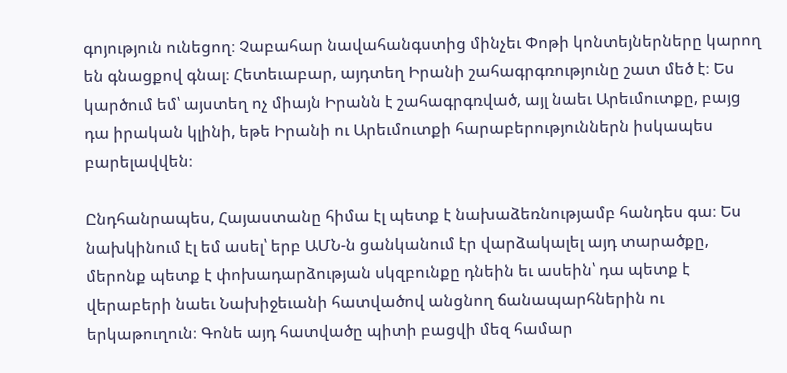գոյություն ունեցող։ Չաբահար նավահանգստից մինչեւ Փոթի կոնտեյներները կարող են գնացքով գնալ։ Հետեւաբար, այդտեղ Իրանի շահագրգռությունը շատ մեծ է։ Ես կարծում եմ՝ այստեղ ոչ միայն Իրանն է շահագրգռված, այլ նաեւ Արեւմուտքը, բայց դա իրական կլինի, եթե Իրանի ու Արեւմուտքի հարաբերություններն իսկապես բարելավվեն։

Ընդհանրապես, Հայաստանը հիմա էլ պետք է նախաձեռնությամբ հանդես գա։ Ես նախկինում էլ եմ ասել՝ երբ ԱՄՆ-ն ցանկանում էր վարձակալել այդ տարածքը, մերոնք պետք է փոխադարձության սկզբունքը դնեին եւ ասեին՝ դա պետք է վերաբերի նաեւ Նախիջեւանի հատվածով անցնող ճանապարհներին ու երկաթուղուն։ Գոնե այդ հատվածը պիտի բացվի մեզ համար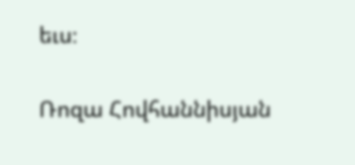եւս։

Ռոզա Հովհաննիսյան